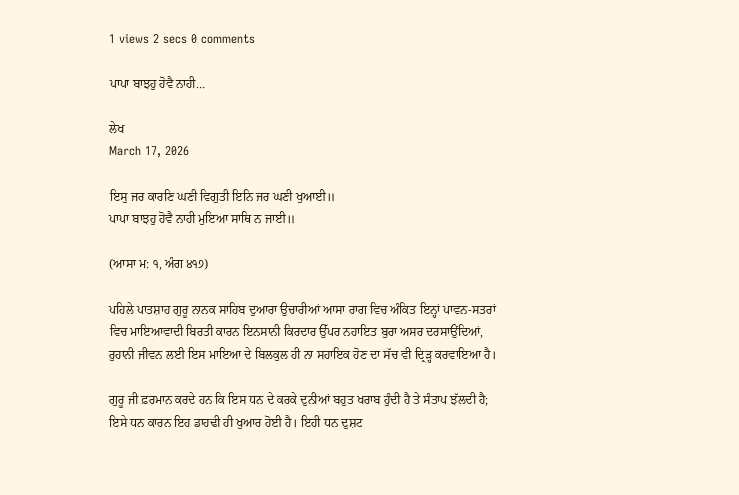1 views 2 secs 0 comments

ਪਾਪਾ ਬਾਝਹੁ ਹੋਵੈ ਨਾਹੀ…

ਲੇਖ
March 17, 2026

ਇਸੁ ਜਰ ਕਾਰਣਿ ਘਣੀ ਵਿਗੁਤੀ ਇਨਿ ਜਰ ਘਣੀ ਖੁਆਈ॥
ਪਾਪਾ ਬਾਝਹੁ ਹੋਵੈ ਨਾਹੀ ਮੁਇਆ ਸਾਥਿ ਨ ਜਾਈ॥

(ਆਸਾ ਮ: ੧, ਅੰਗ ੪੧੭)

ਪਹਿਲੇ ਪਾਤਸ਼ਾਹ ਗੁਰੂ ਨਾਨਕ ਸਾਹਿਬ ਦੁਆਰਾ ਉਚਾਰੀਆਂ ਆਸਾ ਰਾਗ ਵਿਚ ਅੰਕਿਤ ਇਨ੍ਹਾਂ ਪਾਵਨ-ਸਤਰਾਂ ਵਿਚ ਮਾਇਆਵਾਦੀ ਬਿਰਤੀ ਕਾਰਨ ਇਨਸਾਨੀ ਕਿਰਦਾਰ ਉੱਪਰ ਨਹਾਇਤ ਬੁਰਾ ਅਸਰ ਦਰਸਾਉਂਦਿਆਂ, ਰੁਹਾਨੀ ਜੀਵਨ ਲਈ ਇਸ ਮਾਇਆ ਦੇ ਬਿਲਕੁਲ ਹੀ ਨਾ ਸਹਾਇਕ ਹੋਣ ਦਾ ਸੱਚ ਵੀ ਦ੍ਰਿੜ੍ਹ ਕਰਵਾਇਆ ਹੈ।

ਗੁਰੂ ਜੀ ਫ਼ਰਮਾਨ ਕਰਦੇ ਹਨ ਕਿ ਇਸ ਧਨ ਦੇ ਕਰਕੇ ਦੁਨੀਆਂ ਬਹੁਤ ਖਰਾਬ ਹੁੰਦੀ ਹੈ ਤੇ ਸੰਤਾਪ ਝੱਲਦੀ ਹੈ; ਇਸੇ ਧਨ ਕਾਰਨ ਇਹ ਡਾਹਢੀ ਹੀ ਖੁਆਰ ਹੋਈ ਹੈ। ਇਹੀ ਧਨ ਦੁਸ਼ਟ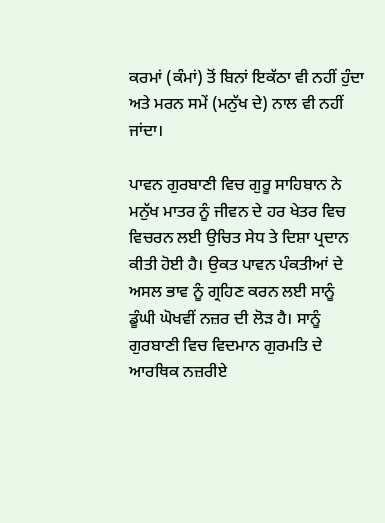ਕਰਮਾਂ (ਕੰਮਾਂ) ਤੋਂ ਬਿਨਾਂ ਇਕੱਠਾ ਵੀ ਨਹੀਂ ਹੁੰਦਾ ਅਤੇ ਮਰਨ ਸਮੇਂ (ਮਨੁੱਖ ਦੇ) ਨਾਲ ਵੀ ਨਹੀਂ ਜਾਂਦਾ।

ਪਾਵਨ ਗੁਰਬਾਣੀ ਵਿਚ ਗੁਰੂ ਸਾਹਿਬਾਨ ਨੇ ਮਨੁੱਖ ਮਾਤਰ ਨੂੰ ਜੀਵਨ ਦੇ ਹਰ ਖੇਤਰ ਵਿਚ ਵਿਚਰਨ ਲਈ ਉਚਿਤ ਸੇਧ ਤੇ ਦਿਸ਼ਾ ਪ੍ਰਦਾਨ ਕੀਤੀ ਹੋਈ ਹੈ। ਉਕਤ ਪਾਵਨ ਪੰਕਤੀਆਂ ਦੇ ਅਸਲ ਭਾਵ ਨੂੰ ਗ੍ਰਹਿਣ ਕਰਨ ਲਈ ਸਾਨੂੰ ਡੂੰਘੀ ਘੋਖਵੀਂ ਨਜ਼ਰ ਦੀ ਲੋੜ ਹੈ। ਸਾਨੂੰ ਗੁਰਬਾਣੀ ਵਿਚ ਵਿਦਮਾਨ ਗੁਰਮਤਿ ਦੇ ਆਰਥਿਕ ਨਜ਼ਰੀਏ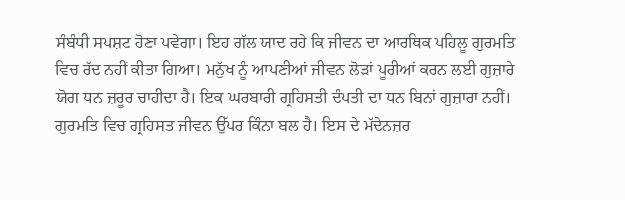ਸੰਬੰਧੀ ਸਪਸ਼ਟ ਹੋਣਾ ਪਵੇਗਾ। ਇਹ ਗੱਲ ਯਾਦ ਰਹੇ ਕਿ ਜੀਵਨ ਦਾ ਆਰਥਿਕ ਪਹਿਲੂ ਗੁਰਮਤਿ ਵਿਚ ਰੱਦ ਨਹੀਂ ਕੀਤਾ ਗਿਆ। ਮਨੁੱਖ ਨੂੰ ਆਪਣੀਆਂ ਜੀਵਨ ਲੋੜਾਂ ਪੂਰੀਆਂ ਕਰਨ ਲਈ ਗੁਜ਼ਾਰੇ ਯੋਗ ਧਨ ਜ਼ਰੂਰ ਚਾਹੀਦਾ ਹੈ। ਇਕ ਘਰਬਾਰੀ ਗ੍ਰਹਿਸਤੀ ਦੰਪਤੀ ਦਾ ਧਨ ਬਿਨਾਂ ਗੁਜ਼ਾਰਾ ਨਹੀਂ। ਗੁਰਮਤਿ ਵਿਚ ਗ੍ਰਹਿਸਤ ਜੀਵਨ ਉੱਪਰ ਕਿੰਨਾ ਬਲ ਹੈ। ਇਸ ਦੇ ਮੱਦੇਨਜ਼ਰ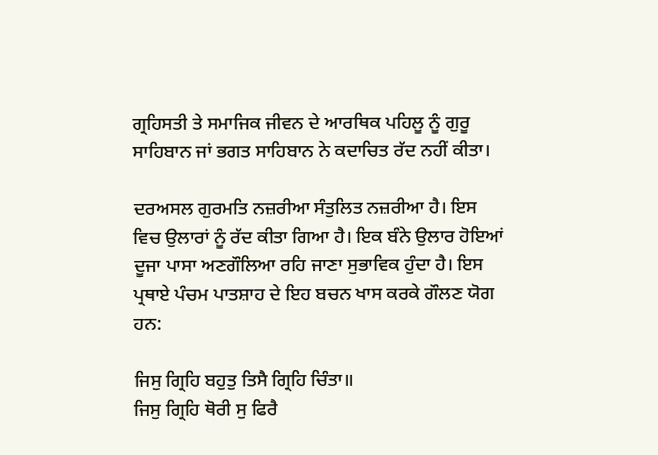ਗ੍ਰਹਿਸਤੀ ਤੇ ਸਮਾਜਿਕ ਜੀਵਨ ਦੇ ਆਰਥਿਕ ਪਹਿਲੂ ਨੂੰ ਗੁਰੂ ਸਾਹਿਬਾਨ ਜਾਂ ਭਗਤ ਸਾਹਿਬਾਨ ਨੇ ਕਦਾਚਿਤ ਰੱਦ ਨਹੀਂ ਕੀਤਾ।

ਦਰਅਸਲ ਗੁਰਮਤਿ ਨਜ਼ਰੀਆ ਸੰਤੁਲਿਤ ਨਜ਼ਰੀਆ ਹੈ। ਇਸ ਵਿਚ ਉਲਾਰਾਂ ਨੂੰ ਰੱਦ ਕੀਤਾ ਗਿਆ ਹੈ। ਇਕ ਬੰਨੇ ਉਲਾਰ ਹੋਇਆਂ ਦੂਜਾ ਪਾਸਾ ਅਣਗੌਲਿਆ ਰਹਿ ਜਾਣਾ ਸੁਭਾਵਿਕ ਹੁੰਦਾ ਹੈ। ਇਸ ਪ੍ਰਥਾਏ ਪੰਚਮ ਪਾਤਸ਼ਾਹ ਦੇ ਇਹ ਬਚਨ ਖਾਸ ਕਰਕੇ ਗੌਲਣ ਯੋਗ ਹਨ:

ਜਿਸੁ ਗ੍ਰਿਹਿ ਬਹੁਤੁ ਤਿਸੈ ਗ੍ਰਿਹਿ ਚਿੰਤਾ॥
ਜਿਸੁ ਗ੍ਰਿਹਿ ਥੋਰੀ ਸੁ ਫਿਰੈ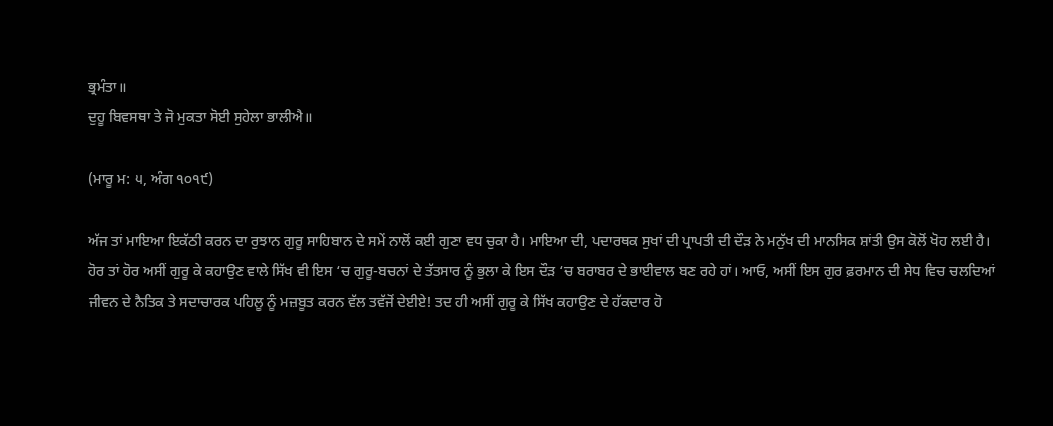ਭ੍ਰਮੰਤਾ॥
ਦੁਹੂ ਬਿਵਸਥਾ ਤੇ ਜੋ ਮੁਕਤਾ ਸੋਈ ਸੁਹੇਲਾ ਭਾਲੀਐ॥

(ਮਾਰੂ ਮ: ੫, ਅੰਗ ੧੦੧੯)

ਅੱਜ ਤਾਂ ਮਾਇਆ ਇਕੱਠੀ ਕਰਨ ਦਾ ਰੁਝਾਨ ਗੁਰੂ ਸਾਹਿਬਾਨ ਦੇ ਸਮੇਂ ਨਾਲੋਂ ਕਈ ਗੁਣਾ ਵਧ ਚੁਕਾ ਹੈ। ਮਾਇਆ ਦੀ, ਪਦਾਰਥਕ ਸੁਖਾਂ ਦੀ ਪ੍ਰਾਪਤੀ ਦੀ ਦੌੜ ਨੇ ਮਨੁੱਖ ਦੀ ਮਾਨਸਿਕ ਸ਼ਾਂਤੀ ਉਸ ਕੋਲੋਂ ਖੋਹ ਲਈ ਹੈ। ਹੋਰ ਤਾਂ ਹੋਰ ਅਸੀਂ ਗੁਰੂ ਕੇ ਕਹਾਉਣ ਵਾਲੇ ਸਿੱਖ ਵੀ ਇਸ ‘ਚ ਗੁਰੂ-ਬਚਨਾਂ ਦੇ ਤੱਤਸਾਰ ਨੂੰ ਭੁਲਾ ਕੇ ਇਸ ਦੌੜ ‘ਚ ਬਰਾਬਰ ਦੇ ਭਾਈਵਾਲ ਬਣ ਰਹੇ ਹਾਂ। ਆਓ, ਅਸੀਂ ਇਸ ਗੁਰ ਫ਼ਰਮਾਨ ਦੀ ਸੇਧ ਵਿਚ ਚਲਦਿਆਂ ਜੀਵਨ ਦੇ ਨੈਤਿਕ ਤੇ ਸਦਾਚਾਰਕ ਪਹਿਲੂ ਨੂੰ ਮਜ਼ਬੂਤ ਕਰਨ ਵੱਲ ਤਵੱਜੋਂ ਦੇਈਏ! ਤਦ ਹੀ ਅਸੀਂ ਗੁਰੂ ਕੇ ਸਿੱਖ ਕਹਾਉਣ ਦੇ ਹੱਕਦਾਰ ਹੋ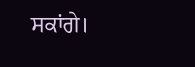ਸਕਾਂਗੇ।